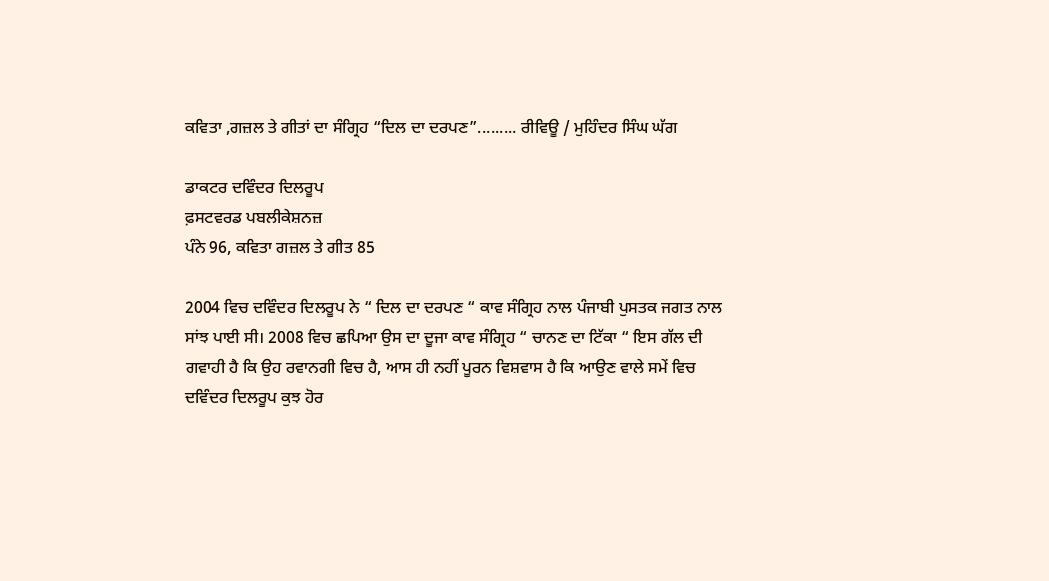ਕਵਿਤਾ ,ਗਜ਼ਲ ਤੇ ਗੀਤਾਂ ਦਾ ਸੰਗ੍ਰਿਹ “ਦਿਲ ਦਾ ਦਰਪਣ”......... ਰੀਵਿਊ / ਮੁਹਿੰਦਰ ਸਿੰਘ ਘੱਗ

ਡਾਕਟਰ ਦਵਿੰਦਰ ਦਿਲਰੂਪ
ਫ਼ਸਟਵਰਡ ਪਬਲੀਕੇਸ਼ਨਜ਼
ਪੰਨੇ 96, ਕਵਿਤਾ ਗਜ਼ਲ ਤੇ ਗੀਤ 85

2004 ਵਿਚ ਦਵਿੰਦਰ ਦਿਲਰੂਪ ਨੇ “ ਦਿਲ ਦਾ ਦਰਪਣ “ ਕਾਵ ਸੰਗ੍ਰਿਹ ਨਾਲ ਪੰਜਾਬੀ ਪੁਸਤਕ ਜਗਤ ਨਾਲ ਸਾਂਝ ਪਾਈ ਸੀ। 2008 ਵਿਚ ਛਪਿਆ ਉਸ ਦਾ ਦੂਜਾ ਕਾਵ ਸੰਗ੍ਰਿਹ “ ਚਾਨਣ ਦਾ ਟਿੱਕਾ “ ਇਸ ਗੱਲ ਦੀ ਗਵਾਹੀ ਹੈ ਕਿ ਉਹ ਰਵਾਨਗੀ ਵਿਚ ਹੈ, ਆਸ ਹੀ ਨਹੀਂ ਪੂਰਨ ਵਿਸ਼ਵਾਸ ਹੈ ਕਿ ਆਉਣ ਵਾਲੇ ਸਮੇਂ ਵਿਚ ਦਵਿੰਦਰ ਦਿਲਰੂਪ ਕੁਝ ਹੋਰ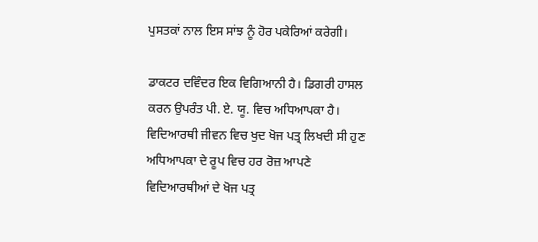ਪੁਸਤਕਾਂ ਨਾਲ ਇਸ ਸਾਂਝ ਨੂੰ ਹੋਰ ਪਕੇਰਿਆਂ ਕਰੇਗੀ।

ਡਾਕਟਰ ਦਵਿੰਦਰ ਇਕ ਵਿਗਿਆਨੀ ਹੈ। ਡਿਗਰੀ ਹਾਸਲ ਕਰਨ ਉਪਰੰਤ ਪੀ. ਏ. ਯੂ. ਵਿਚ ਅਧਿਆਪਕਾ ਹੈ। ਵਿਦਿਆਰਥੀ ਜੀਵਨ ਵਿਚ ਖੁਦ ਖੋਜ ਪਤ੍ਰ ਲਿਖਦੀ ਸੀ ਹੁਣ ਅਧਿਆਪਕਾ ਦੇ ਰੂਪ ਵਿਚ ਹਰ ਰੋਜ਼ ਆਪਣੇ ਵਿਦਿਆਰਥੀਆਂ ਦੇ ਖੋਜ ਪਤ੍ਰ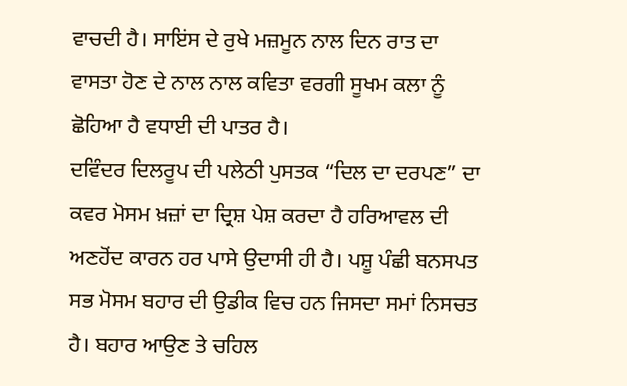ਵਾਚਦੀ ਹੈ। ਸਾਇਂਸ ਦੇ ਰੁਖੇ ਮਜ਼ਮੂਨ ਨਾਲ ਦਿਨ ਰਾਤ ਦਾ ਵਾਸਤਾ ਹੋਣ ਦੇ ਨਾਲ ਨਾਲ ਕਵਿਤਾ ਵਰਗੀ ਸੂਖਮ ਕਲਾ ਨੂੰ ਛੋਹਿਆ ਹੈ ਵਧਾਈ ਦੀ ਪਾਤਰ ਹੈ।
ਦਵਿੰਦਰ ਦਿਲਰੂਪ ਦੀ ਪਲੇਠੀ ਪੁਸਤਕ “ਦਿਲ ਦਾ ਦਰਪਣ” ਦਾ ਕਵਰ ਮੋਸਮ ਖ਼ਜ਼ਾਂ ਦਾ ਦ੍ਰਿਸ਼ ਪੇਸ਼ ਕਰਦਾ ਹੈ ਹਰਿਆਵਲ ਦੀ ਅਣਹੋਂਦ ਕਾਰਨ ਹਰ ਪਾਸੇ ਉਦਾਸੀ ਹੀ ਹੈ। ਪਸ਼ੂ ਪੰਛੀ ਬਨਸਪਤ ਸਭ ਮੋਸਮ ਬਹਾਰ ਦੀ ਉਡੀਕ ਵਿਚ ਹਨ ਜਿਸਦਾ ਸਮਾਂ ਨਿਸਚਤ ਹੈ। ਬਹਾਰ ਆਉਣ ਤੇ ਚਹਿਲ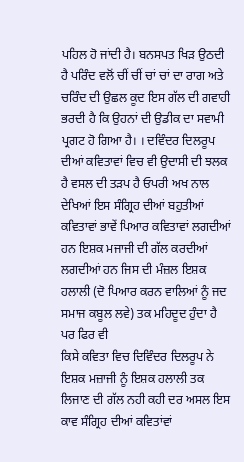ਪਹਿਲ ਹੋ ਜਾਂਦੀ ਹੈ। ਬਨਸਪਤ ਖਿੜ ਉਠਦੀ ਹੈ ਪਰਿੰਦ ਵਲੋਂ ਚੀਂ ਚੀਂ ਚਾਂ ਚਾਂ ਦਾ ਰਾਗ ਅਤੇ ਚਰਿੰਦ ਦੀ ਉਛਲ ਕੂਦ ਇਸ ਗੱਲ ਦੀ ਗਵਾਹੀ ਭਰਦੀ ਹੈ ਕਿ ਉਹਨਾਂ ਦੀ ਉਡੀਕ ਦਾ ਸਵਾਮੀ ਪ੍ਰਗਟ ਹੋ ਗਿਆ ਹੈ। । ਦਵਿੰਦਰ ਦਿਲਰੂਪ ਦੀਆਂ ਕਵਿਤਾਵਾਂ ਵਿਚ ਵੀ ਉਦਾਸੀ ਦੀ ਝਲਕ ਹੈ ਵਸਲ ਦੀ ਤੜਪ ਹੈ ਓਪਰੀ ਅਖ ਨਾਲ ਦੇਖਿਆਂ ਇਸ ਸੰਗ੍ਰਿਹ ਦੀਆਂ ਬਹੁਤੀਆਂ ਕਵਿਤਾਵਾਂ ਭਾਵੇਂ ਪਿਆਰ ਕਵਿਤਾਵਾਂ ਲਗਦੀਆਂ ਹਨ ਇਸ਼ਕ ਮਜਾਜੀ ਦੀ ਗੱਲ ਕਰਦੀਆਂ ਲਗਦੀਆਂ ਹਨ ਜਿਸ ਦੀ ਮੰਜ਼ਲ ਇਸ਼ਕ ਹਲਾਲੀ (ਦੋ ਪਿਆਰ ਕਰਨ ਵਾਲਿਆਂ ਨੂੰ ਜਦ ਸਮਾਜ ਕਬੂਲ ਲਵੇ) ਤਕ ਮਹਿਦੂਦ ਹੁੰਦਾ ਹੈ ਪਰ ਫਿਰ ਵੀ
ਕਿਸੇ ਕਵਿਤਾ ਵਿਚ ਦਿਵਿੰਦਰ ਦਿਲਰੂਪ ਨੇ ਇਸ਼ਕ ਮਜ਼ਾਜੀ ਨੂੰ ਇਸ਼ਕ ਹਲਾਲੀ ਤਕ ਲਿਜਾਣ ਦੀ ਗੱਲ ਨਹੀ ਕਹੀ ਦਰ ਅਸਲ ਇਸ ਕਾਵ ਸੰਗ੍ਰਿਹ ਦੀਆਂ ਕਵਿਤਾਂਵਾਂ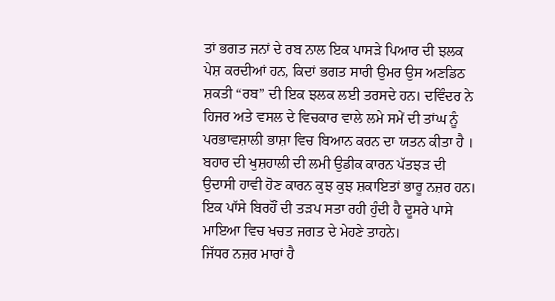ਤਾਂ ਭਗਤ ਜਨਾਂ ਦੇ ਰਬ ਨਾਲ ਇਕ ਪਾਸੜੇ ਪਿਆਰ ਦੀ ਝਲਕ ਪੇਸ਼ ਕਰਦੀਆਂ ਹਨ, ਕਿਦਾਂ ਭਗਤ ਸਾਰੀ ਉਮਰ ਉਸ ਅਣਡਿਠ ਸ਼ਕਤੀ “ਰਬ” ਦੀ ਇਕ ਝਲਕ ਲਈ ਤਰਸਦੇ ਹਨ। ਦਵਿੰਦਰ ਨੇ ਹਿਜਰ ਅਤੇ ਵਸਲ ਦੇ ਵਿਚਕਾਰ ਵਾਲੇ ਲਮੇ ਸਮੇਂ ਦੀ ਤਾਂਘ ਨੂੰ ਪਰਭਾਵਸ਼ਾਲੀ ਭਾਸ਼ਾ ਵਿਚ ਬਿਆਨ ਕਰਨ ਦਾ ਯਤਨ ਕੀਤਾ ਹੈ । ਬਹਾਰ ਦੀ ਖੁਸ਼ਹਾਲੀ ਦੀ ਲਮੀ ਉਡੀਕ ਕਾਰਨ ਪੱਤਝੜ ਦੀ ਉਦਾਸੀ ਹਾਵੀ ਹੋਣ ਕਾਰਨ ਕੁਝ ਕੁਝ ਸ਼ਕਾਇਤਾਂ ਭਾਰੂ ਨਜ਼ਰ ਹਨ। ਇਕ ਪਾੱਸੇ ਬਿਰਹੌਂ ਦੀ ਤੜਪ ਸਤਾ ਰਹੀ ਹੁੰਦੀ ਹੈ ਦੂਸਰੇ ਪਾਸੇ ਮਾਇਆ ਵਿਚ ਖਚਤ ਜਗਤ ਦੇ ਮੇਹਣੇ ਤਾਹਨੇ।
ਜਿੱਧਰ ਨਜ਼ਰ ਮਾਰਾਂ ਹੈ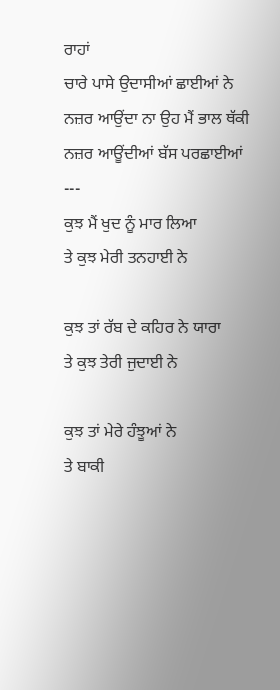ਰਾਹਾਂ
ਚਾਰੇ ਪਾਸੇ ਉਦਾਸੀਆਂ ਛਾਈਆਂ ਨੇ
ਨਜ਼ਰ ਆਉਂਦਾ ਨਾ ਉਹ ਮੈਂ ਭਾਲ ਥੱਕੀ
ਨਜ਼ਰ ਆਊਂਦੀਆਂ ਬੱਸ ਪਰਛਾਈਆਂ
---
ਕੁਝ ਮੈਂ ਖੁਦ ਨੂੰ ਮਾਰ ਲਿਆ
ਤੇ ਕੁਝ ਮੇਰੀ ਤਨਹਾਈ ਨੇ

ਕੁਝ ਤਾਂ ਰੱਬ ਦੇ ਕਹਿਰ ਨੇ ਯਾਰਾ
ਤੇ ਕੁਝ ਤੇਰੀ ਜੁਦਾਈ ਨੇ

ਕੁਝ ਤਾਂ ਮੇਰੇ ਹੰਝੂਆਂ ਨੇ
ਤੇ ਬਾਕੀ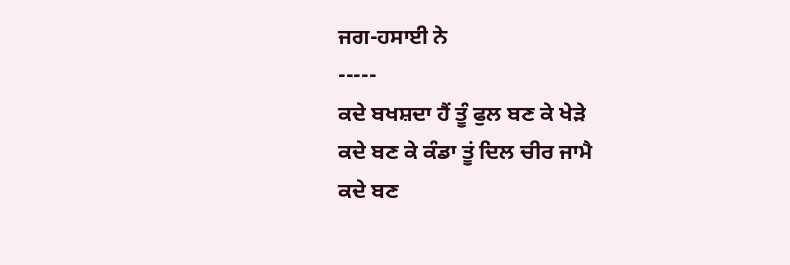ਜਗ-ਹਸਾਈ ਨੇ
-----
ਕਦੇ ਬਖਸ਼ਦਾ ਹੈਂ ਤੂੰ ਫੁਲ ਬਣ ਕੇ ਖੇੜੇ
ਕਦੇ ਬਣ ਕੇ ਕੰਡਾ ਤੂਂ ਦਿਲ ਚੀਰ ਜਾਮੈ
ਕਦੇ ਬਣ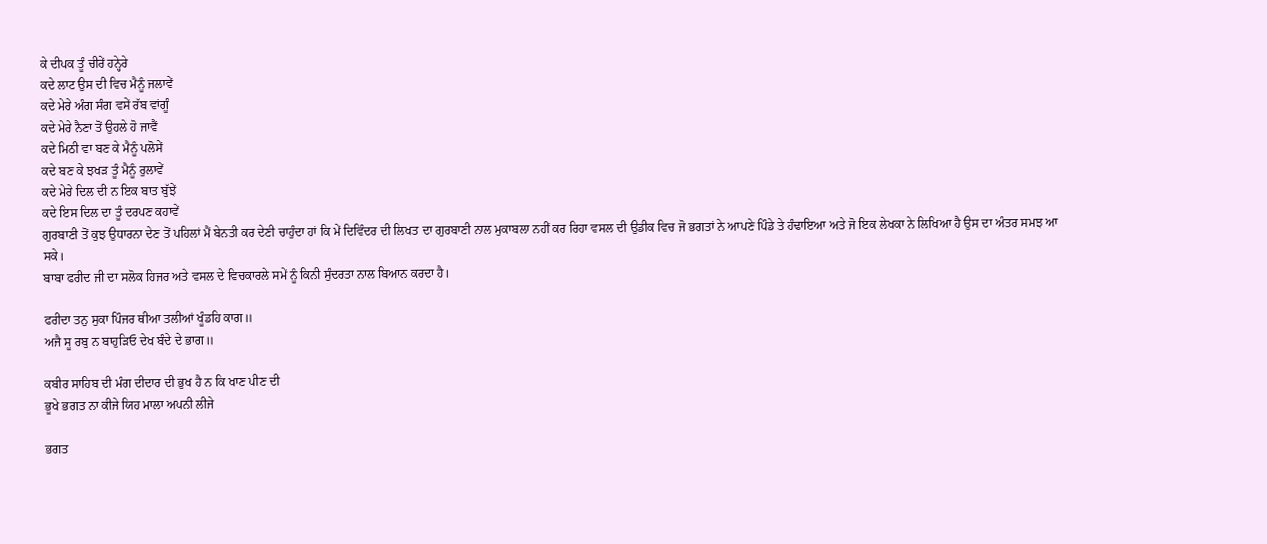ਕੇ ਦੀਪਕ ਤੂੰ ਚੀਰੇਂ ਹਨ੍ਹੇਰੇ
ਕਦੇ ਲਾਟ ਉਸ ਦੀ ਵਿਚ ਮੈਨੂੰ ਜਲਾਵੇਂ
ਕਦੇ ਮੇਰੇ ਅੰਗ ਸੰਗ ਵਸੇਂ ਰੱਬ ਵਾਂਗੂੰ
ਕਦੇ ਮੇਰੇ ਨੈਣਾ ਤੋਂ ਉਹਲੇ ਹੋ ਜਾਵੈਂ
ਕਦੇ ਮਿਠੀ ਵਾ ਬਣ ਕੇ ਮੈਨੂੰ ਪਲੋਸੇਂ
ਕਦੇ ਬਣ ਕੇ ਝਖੜ ਤੂੰ ਮੈਨੂੰ ਰੁਲਾਵੇਂ
ਕਦੇ ਮੇਰੇ ਦਿਲ ਦੀ ਨ ਇਕ ਬਾਤ ਬੁੱਝੇਂ
ਕਦੇ ਇਸ ਦਿਲ ਦਾ ਤੂੰ ਦਰਪਣ ਕਹਾਵੇਂ
ਗੁਰਬਾਣੀ ਤੋਂ ਕੁਝ ਉਧਾਰਨਾ ਦੇਣ ਤੋਂ ਪਹਿਲਾਂ ਮੈਂ ਬੇਨਤੀ ਕਰ ਦੇਣੀ ਚਾਹੁੰਦਾ ਹਾਂ ਕਿ ਮੇਂ ਦਿਵਿੰਦਰ ਦੀ ਲਿਖਤ ਦਾ ਗੁਰਬਾਣੀ ਨਾਲ ਮੁਕਾਬਲਾ ਨਹੀਂ ਕਰ ਰਿਹਾ ਵਸਲ ਦੀ ਉਡੀਕ ਵਿਚ ਜੋ ਭਗਤਾਂ ਨੇ ਆਪਣੇ ਪਿੰਡੇ ਤੇ ਹੰਢਾਇਆ ਅਤੇ ਜੋ ਇਕ ਲੇਖਕਾ ਨੇ ਲਿਖਿਆ ਹੈ ਉਸ ਦਾ ਅੰਤਰ ਸਮਝ ਆ ਸਕੇ।
ਬਾਬਾ ਫਰੀਦ ਜੀ ਦਾ ਸਲੋਕ ਹਿਜਰ ਅਤੇ ਵਸਲ ਦੇ ਵਿਚਕਾਰਲੇ ਸਮੇਂ ਨੂੰ ਕਿਨੀ ਸੁੰਦਰਤਾ ਨਾਲ ਬਿਆਨ ਕਰਦਾ ਹੈ।

ਫਰੀਦਾ ਤਨੁ ਸੁਕਾ ਪਿੰਜਰ ਥੀਆ ਤਲੀਆਂ ਖੂੰਡਹਿ ਕਾਗ॥
ਅਜੈ ਸੂ ਰਬੁ ਨ ਬਾਹੁੜਿਓ ਦੇਖ ਬੰਦੇ ਦੇ ਭਾਗ॥

ਕਬੀਰ ਸਾਹਿਬ ਦੀ ਮੰਗ ਦੀਦਾਰ ਦੀ ਭੁਖ ਹੈ ਨ ਕਿ ਖਾਣ ਪੀਣ ਦੀ
ਭੂਖੇ ਭਗਤ ਨਾ ਕੀਜੇ ਯਿਹ ਮਾਲਾ ਅਪਨੀ ਲੀਜੇ

ਭਗਤ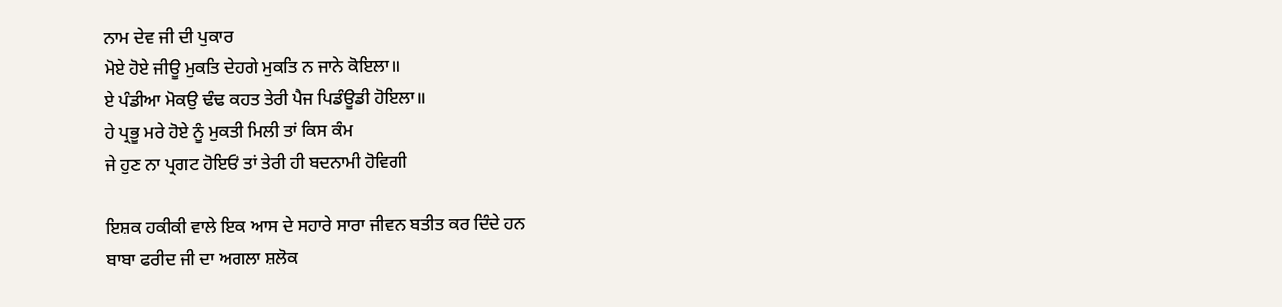ਨਾਮ ਦੇਵ ਜੀ ਦੀ ਪੁਕਾਰ
ਮੋਏ ਹੋਏ ਜੀਊ ਮੁਕਤਿ ਦੇਹਗੇ ਮੁਕਤਿ ਨ ਜਾਨੇ ਕੋਇਲਾ॥
ਏ ਪੰਡੀਆ ਮੋਕਉ ਢੰਢ ਕਹਤ ਤੇਰੀ ਪੈਜ ਪਿਡੰਊਡੀ ਹੋਇਲਾ॥
ਹੇ ਪ੍ਰਭੂ ਮਰੇ ਹੋਏ ਨੂੰ ਮੁਕਤੀ ਮਿਲੀ ਤਾਂ ਕਿਸ ਕੰਮ
ਜੇ ਹੁਣ ਨਾ ਪ੍ਰਗਟ ਹੋਇਓਂ ਤਾਂ ਤੇਰੀ ਹੀ ਬਦਨਾਮੀ ਹੋਵਿਗੀ

ਇਸ਼ਕ ਹਕੀਕੀ ਵਾਲੇ ਇਕ ਆਸ ਦੇ ਸਹਾਰੇ ਸਾਰਾ ਜੀਵਨ ਬਤੀਤ ਕਰ ਦਿੰਦੇ ਹਨ
ਬਾਬਾ ਫਰੀਦ ਜੀ ਦਾ ਅਗਲਾ ਸ਼ਲੋਕ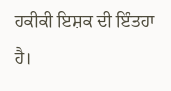ਹਕੀਕੀ ਇਸ਼ਕ ਦੀ ਇੰਤਹਾ ਹੈ।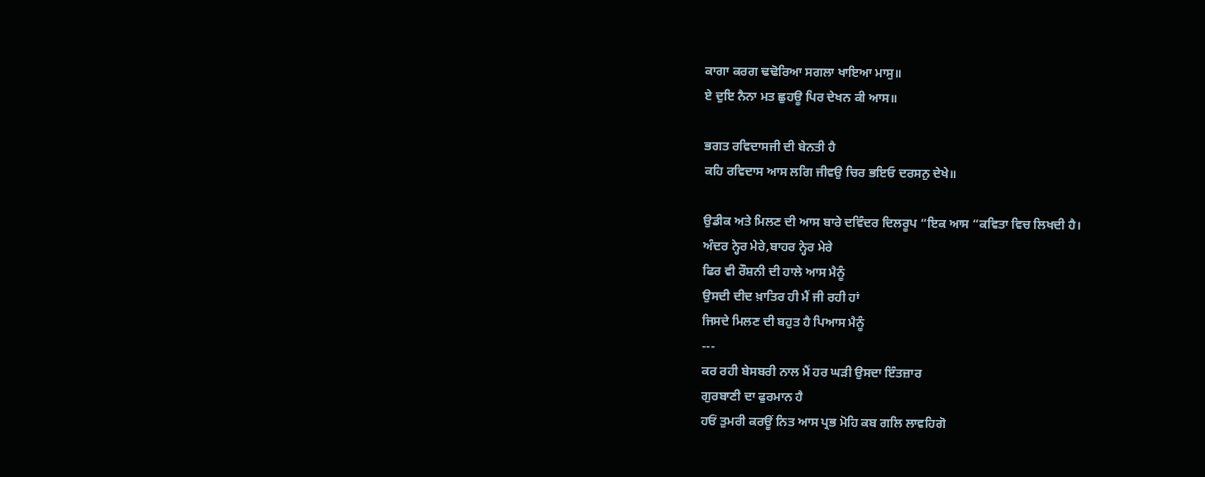ਕਾਗਾ ਕਰਗ ਢਢੋਰਿਆ ਸਗਲਾ ਖਾਇਆ ਮਾਸੁ॥
ਏ ਦੁਇ ਨੈਨਾ ਮਤ ਛੁਹਊ ਪਿਰ ਦੇਖਨ ਕੀ ਆਸ॥

ਭਗਤ ਰਵਿਦਾਸਜੀ ਦੀ ਬੇਨਤੀ ਹੈ
ਕਹਿ ਰਵਿਦਾਸ ਆਸ ਲਗਿ ਜੀਵਉ ਚਿਰ ਭਇਓ ਦਰਸਨੁ ਦੇਖੇ॥

ਉਡੀਕ ਅਤੇ ਮਿਲਣ ਦੀ ਆਸ ਬਾਰੇ ਦਵਿੰਦਰ ਦਿਲਰੂਪ “ਇਕ ਆਸ “ਕਵਿਤਾ ਵਿਚ ਲਿਖਦੀ ਹੈ।
ਅੰਦਰ ਨ੍ਹੇਰ ਮੇਰੇ,ਬਾਹਰ ਨ੍ਹੇਰ ਮੇਰੇ
ਫਿਰ ਵੀ ਰੌਸ਼ਨੀ ਦੀ ਹਾਲੇ ਆਸ ਮੈਨੂੰ
ਉਸਦੀ ਦੀਦ ਖ਼ਾਤਿਰ ਹੀ ਮੈਂ ਜੀ ਰਹੀ ਹਾਂ
ਜਿਸਦੇ ਮਿਲਣ ਦੀ ਬਹੁਤ ਹੈ ਪਿਆਸ ਮੈਨੂੰ
---
ਕਰ ਰਹੀ ਬੇਸਬਰੀ ਨਾਲ ਮੈਂ ਹਰ ਘੜੀ ਉਸਦਾ ਇੰਤਜ਼ਾਰ
ਗੁਰਬਾਣੀ ਦਾ ਫੁਰਮਾਨ ਹੈ
ਹਓਂ ਤੁਮਰੀ ਕਰਊਂ ਨਿਤ ਆਸ ਪ੍ਰਭ ਮੋਹਿ ਕਬ ਗਲਿ ਲਾਵਹਿਗੋ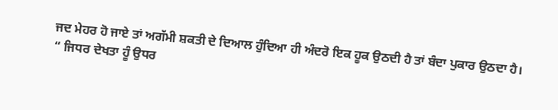ਜਦ ਮੇਹਰ ਹੋ ਜਾਏ ਤਾਂ ਅਗੱਮੀ ਸ਼ਕਤੀ ਦੇ ਦਿਆਲ ਹੁੰਦਿਆ ਹੀ ਅੰਦਰੋ ਇਕ ਹੂਕ ਉਠਦੀ ਹੈ ਤਾਂ ਬੰਦਾ ਪੁਕਾਰ ਉਠਦਾ ਹੈ।
“ ਜਿਧਰ ਦੇਖਤਾ ਹੂੰ ਉਧਰ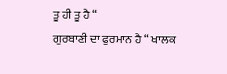ਤੂ ਹੀ ਤੂ ਹੈ “
ਗੁਰਬਾਣੀ ਦਾ ਫੁਰਮਾਨ ਹੈ “ ਖਾਲਕ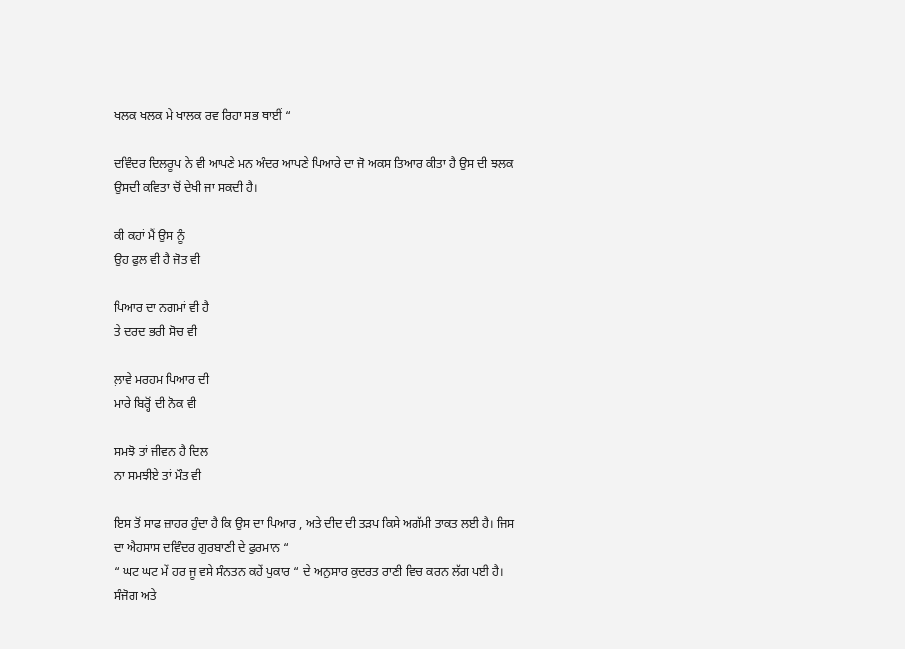ਖਲਕ ਖਲਕ ਮੇ ਖਾਲਕ ਰਵ ਰਿਹਾ ਸਭ ਥਾਈਂ “

ਦਵਿੰਦਰ ਦਿਲਰੂਪ ਨੇ ਵੀ ਆਪਣੇ ਮਨ ਅੰਦਰ ਆਪਣੇ ਪਿਆਰੇ ਦਾ ਜੋ ਅਕਸ ਤਿਆਰ ਕੀਤਾ ਹੈ ਉਸ ਦੀ ਝਲਕ ਉਸਦੀ ਕਵਿਤਾ ਚੋਂ ਦੇਖੀ ਜਾ ਸਕਦੀ ਹੈ।

ਕੀ ਕਹਾਂ ਮੈਂ ਉਸ ਨੂੰ
ਉਹ ਫੁਲ ਵੀ ਹੈ ਜੋਤ ਵੀ

ਪਿਆਰ ਦਾ ਨਗਮਾਂ ਵੀ ਹੈ
ਤੇ ਦਰਦ ਭਰੀ ਸੋਚ ਵੀ

ਲ਼ਾਵੇ ਮਰਹਮ ਪਿਆਰ ਦੀ
ਮਾਰੇ ਬਿਰ੍ਹੋਂ ਦੀ ਨੋਕ ਵੀ

ਸਮਝੋ ਤਾਂ ਜੀਵਨ ਹੈ ਦਿਲ
ਨਾ ਸਮਝੀਏ ਤਾਂ ਮੌਤ ਵੀ

ਇਸ ਤੋਂ ਸਾਫ ਜ਼ਾਹਰ ਹੁੰਦਾ ਹੈ ਕਿ ਉਸ ਦਾ ਪਿਆਰ , ਅਤੇ ਦੀਦ ਦੀ ਤੜਪ ਕਿਸੇ ਅਗੱਮੀ ਤਾਕਤ ਲਈ ਹੈ। ਜਿਸ ਦਾ ਐਹਸਾਸ ਦਵਿੰਦਰ ਗੁਰਬਾਣੀ ਦੇ ਫੁਰਮਾਨ “
“ ਘਟ ਘਟ ਮੇਂ ਹਰ ਜੂ ਵਸੇ ਸੰਨਤਨ ਕਹੇਂ ਪੁਕਾਰ “ ਦੇ ਅਨੁਸਾਰ ਕੁਦਰਤ ਰਾਣੀ ਵਿਚ ਕਰਨ ਲੱਗ ਪਈ ਹੈ।
ਸੰਜੋਗ ਅਤੇ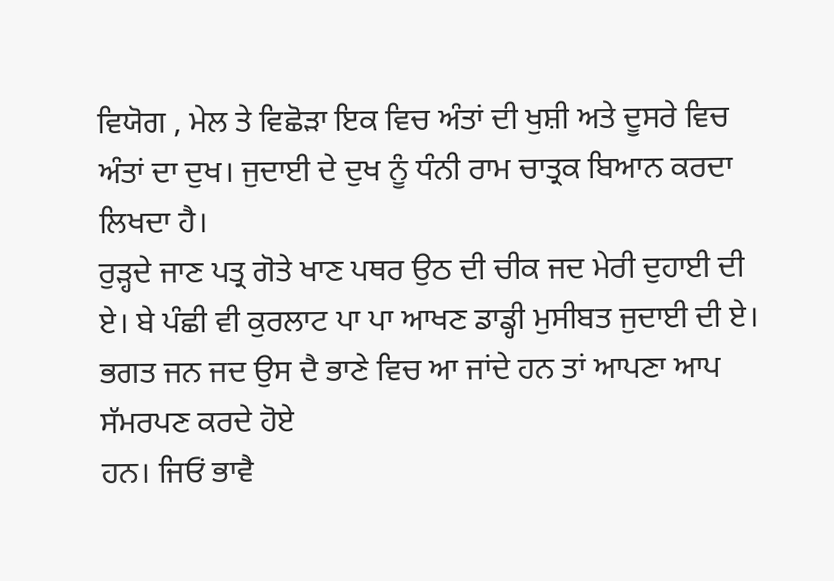ਵਿਯੋਗ , ਮੇਲ ਤੇ ਵਿਛੋੜਾ ਇਕ ਵਿਚ ਅੰਤਾਂ ਦੀ ਖੁਸ਼ੀ ਅਤੇ ਦੂਸਰੇ ਵਿਚ ਅੰਤਾਂ ਦਾ ਦੁਖ। ਜੁਦਾਈ ਦੇ ਦੁਖ ਨੂੰ ਧੰਨੀ ਰਾਮ ਚਾਤ੍ਰਕ ਬਿਆਨ ਕਰਦਾ ਲਿਖਦਾ ਹੈ।
ਰੁੜ੍ਹਦੇ ਜਾਣ ਪਤ੍ਰ ਗੋਤੇ ਖਾਣ ਪਥਰ ਉਠ ਦੀ ਚੀਕ ਜਦ ਮੇਰੀ ਦੁਹਾਈ ਦੀ ਏ। ਬੇ ਪੰਛੀ ਵੀ ਕੁਰਲਾਟ ਪਾ ਪਾ ਆਖਣ ਡਾਡ੍ਹੀ ਮੁਸੀਬਤ ਜੁਦਾਈ ਦੀ ਏ।
ਭਗਤ ਜਨ ਜਦ ਉਸ ਦੈ ਭਾਣੇ ਵਿਚ ਆ ਜਾਂਦੇ ਹਨ ਤਾਂ ਆਪਣਾ ਆਪ ਸੱਮਰਪਣ ਕਰਦੇ ਹੋਏ
ਹਨ। ਜਿਓਂ ਭਾਵੈ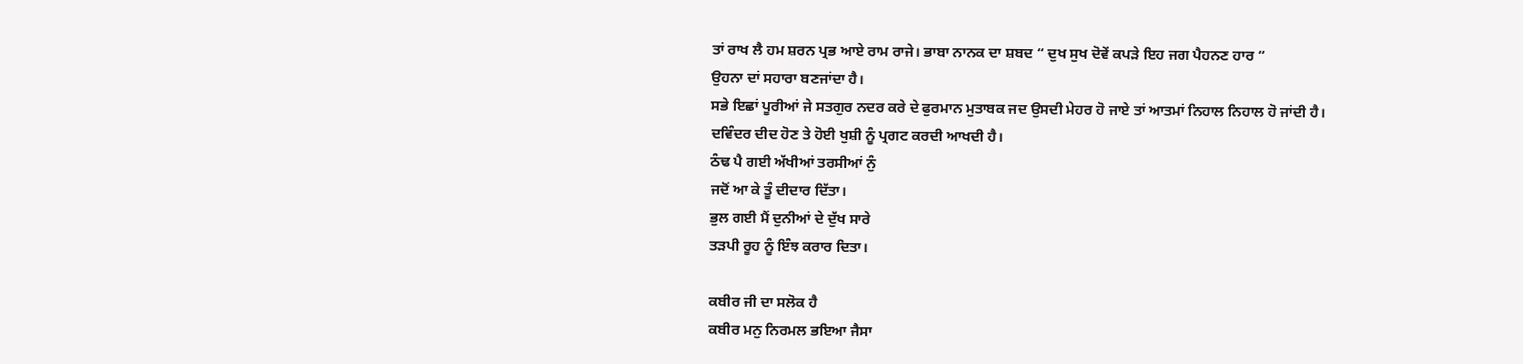ਤਾਂ ਰਾਖ ਲੈ ਹਮ ਸ਼ਰਨ ਪ੍ਰਭ ਆਏ ਰਾਮ ਰਾਜੇ। ਭਾਬਾ ਨਾਨਕ ਦਾ ਸ਼ਬਦ “ ਦੁਖ ਸੁਖ ਦੋਵੇਂ ਕਪੜੇ ਇਹ ਜਗ ਪੈਹਨਣ ਹਾਰ “
ਉਹਨਾ ਦਾਂ ਸਹਾਰਾ ਬਣਜਾਂਦਾ ਹੈ।
ਸਭੇ ਇਛਾਂ ਪੂਰੀਆਂ ਜੇ ਸਤਗੁਰ ਨਦਰ ਕਰੇ ਦੇ ਫੁਰਮਾਨ ਮੁਤਾਬਕ ਜਦ ਉਸਦੀ ਮੇਹਰ ਹੋ ਜਾਏ ਤਾਂ ਆਤਮਾਂ ਨਿਹਾਲ ਨਿਹਾਲ ਹੋ ਜਾਂਦੀ ਹੈ।
ਦਵਿੰਦਰ ਦੀਦ ਹੋਣ ਤੇ ਹੋਈ ਖੁਸ਼ੀ ਨੂੰ ਪ੍ਰਗਟ ਕਰਦੀ ਆਖਦੀ ਹੈ।
ਠੰਢ ਪੈ ਗਈ ਅੱਖੀਆਂ ਤਰਸੀਆਂ ਨੁੰ
ਜਦੋਂ ਆ ਕੇ ਤੂੰ ਦੀਦਾਰ ਦਿੱਤਾ।
ਭੁਲ ਗਈ ਮੈਂ ਦੁਨੀਆਂ ਦੇ ਦੁੱਖ ਸਾਰੇ
ਤੜਪੀ ਰੂਹ ਨੂੰ ਇੰਝ ਕਰਾਰ ਦਿਤਾ।

ਕਬੀਰ ਜੀ ਦਾ ਸਲੋਕ ਹੈ
ਕਬੀਰ ਮਨੁ ਨਿਰਮਲ ਭਇਆ ਜੈਸਾ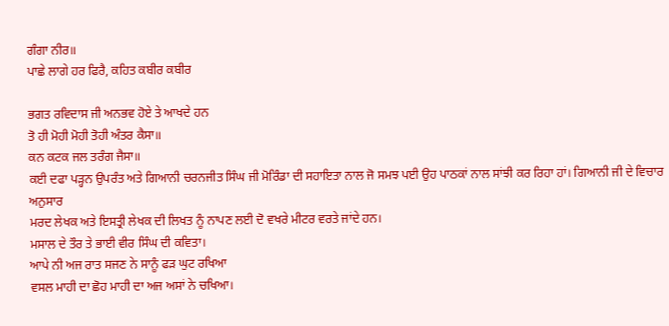ਗੰਗਾ ਨੀਰ॥
ਪਾਛੇ ਲਾਗੇ ਹਰ ਫਿਰੈ, ਕਹਿਤ ਕਬੀਰ ਕਬੀਰ

ਭਗਤ ਰਵਿਦਾਸ ਜੀ ਅਨਭਵ ਹੋਏ ਤੇ ਆਖਦੇ ਹਨ
ਤੋ ਹੀ ਮੋਹੀ ਮੋਹੀ ਤੋਹੀ ਅੰਤਰ ਕੈਸਾ॥
ਕਨ ਕਟਕ ਜਲ ਤਰੰਗ ਜੈਸਾ॥
ਕਈ ਦਫਾ ਪੜ੍ਹਨ ਉਪਰੰਤ ਅਤੇ ਗਿਆਨੀ ਚਰਨਜੀਤ ਸਿੰਘ ਜੀ ਮੋਰਿੰਡਾ ਦੀ ਸਹਾਇਤਾ ਨਾਲ ਜੋ ਸਮਝ ਪਈ ਉਹ ਪਾਠਕਾਂ ਨਾਲ ਸਾਂਝੀ ਕਰ ਰਿਹਾ ਹਾਂ। ਗਿਆਨੀ ਜੀ ਦੇ ਵਿਚਾਰ ਅਨੁਸਾਰ
ਮਰਦ ਲੇਖਕ ਅਤੇ ਇਸਤ੍ਰੀ ਲੇਖਕ ਦੀ ਲਿਖਤ ਨੂੰ ਨਾਪਣ ਲਈ ਦੋ ਵਖਰੇ ਮੀਟਰ ਵਰਤੇ ਜਾਂਦੇ ਹਨ।
ਮਸਾਲ ਦੇ ਤੌਰ ਤੇ ਭਾਈ ਵੀਰ ਸਿੰਘ ਦੀ ਕਵਿਤਾ।
ਆਪੇ ਨੀ ਅਜ ਰਾਤ ਸਜਣ ਨੇ ਸਾਨੂੰ ਫੜ ਘੁਟ ਰਖਿਆ
ਵਸਲ ਮਾਹੀ ਦਾ ਛੋਹ ਮਾਹੀ ਦਾ ਅਜ ਅਸਾਂ ਨੇ ਚਖਿਆ।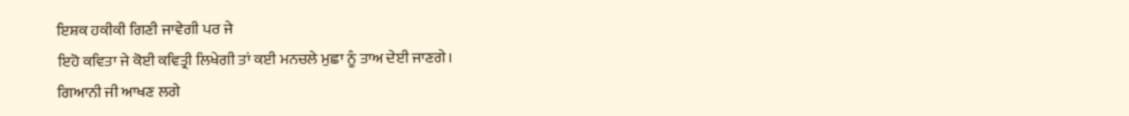ਇਸ਼ਕ ਹਕੀਕੀ ਗਿਣੀ ਜਾਵੇਗੀ ਪਰ ਜੇ
ਇਹੋ ਕਵਿਤਾ ਜੇ ਕੋਈ ਕਵਿਤ੍ਰੀ ਲਿਖੇਗੀ ਤਾਂ ਕਈ ਮਨਚਲੇ ਮੁਛਾ ਨੂੰ ਤਾਅ ਦੇਈ ਜਾਣਗੇ।
ਗਿਆਨੀ ਜੀ ਆਖਣ ਲਗੇ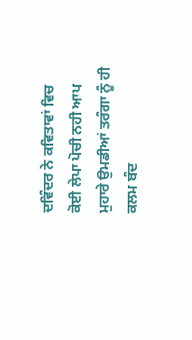ਦਵਿੰਦਰ ਨੇ ਕਵਿਤਾਵਾਂ ਵਿਚ ਕੋਈ ਲੇਪਾ ਪੋਚੀ ਨਹੀ ਆਪ ਮੁਹਾਰੇ ਉਮਡੀਆਂ ਤਰੰਗਾ ਨੂੰ ਹੀ ਕਲਮ ਬੰਦ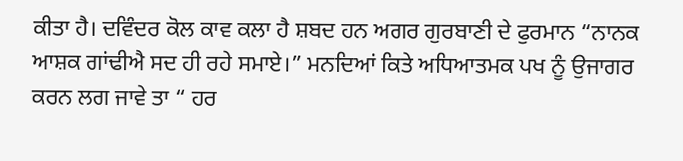ਕੀਤਾ ਹੈ। ਦਵਿੰਦਰ ਕੋਲ ਕਾਵ ਕਲਾ ਹੈ ਸ਼ਬਦ ਹਨ ਅਗਰ ਗੁਰਬਾਣੀ ਦੇ ਫੁਰਮਾਨ “ਨਾਨਕ ਆਸ਼ਕ ਗਾਂਢੀਐ ਸਦ ਹੀ ਰਹੇ ਸਮਾਏ।” ਮਨਦਿਆਂ ਕਿਤੇ ਅਧਿਆਤਮਕ ਪਖ ਨੂੰ ਉਜਾਗਰ ਕਰਨ ਲਗ ਜਾਵੇ ਤਾ “ ਹਰ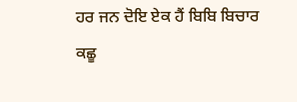ਹਰ ਜਨ ਦੋਇ ਏਕ ਹੈਂ ਬਿਬਿ ਬਿਚਾਰ ਕਛੂ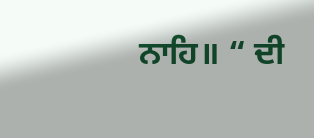ਨਾਹਿ॥ “ ਦੀ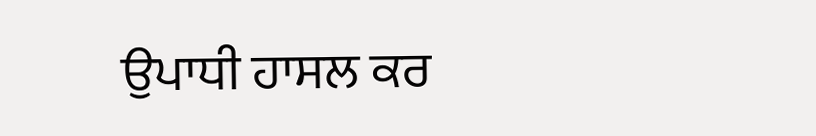ਉਪਾਧੀ ਹਾਸਲ ਕਰ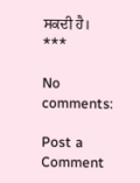ਸਕਦੀ ਹੈ।
***

No comments:

Post a Comment